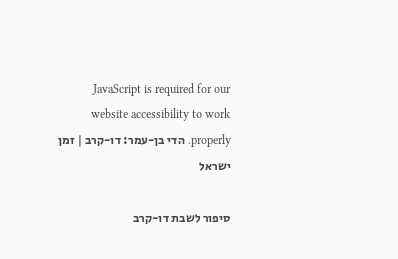JavaScript is required for our website accessibility to work properly. הדי בן-עמר: דו-קרב | זמן ישראל

סיפור לשבת דו-קרב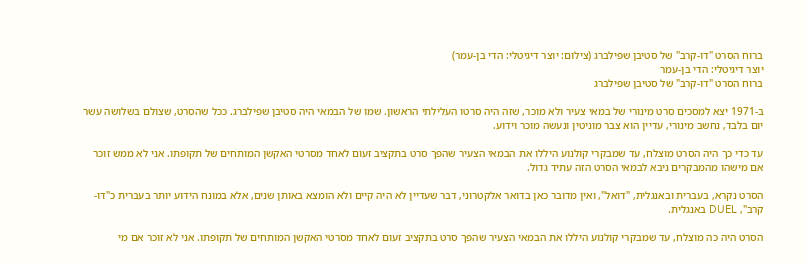ברוח הסרט "דו-קרב" של סטיבן שפילברג (צילום: יוצר דיגיטלי: הדי בן-עמר)
יוצר דיגיטלי: הדי בן-עמר
ברוח הסרט "דו-קרב" של סטיבן שפילברג

ב-1971 יצא למסכים סרט מינורי של במאי צעיר ולא מוכר, שזה היה סרטו העלילתי הראשון. שמו של הבמאי היה סטיבן שפילברג. ככל שהסרט, שצולם בשלושה עשר יום בלבד, נחשב מינורי, עדיין הוא צבר מוניטין ונעשה מוכר וידוע.

עד כדי כך היה הסרט מוצלח, עד שמבקרי קולנוע היללו את הבמאי הצעיר שהפך סרט בתקציב זעום לאחד מסרטי האקשן המותחים של תקופתו. אני לא ממש זוכר אם מישהו מהמבקרים ניבא לבמאי הסרט הזה עתיד גדול.

הסרט נקרא, בעברית ובאנגלית, "דואל", ואין מדובר כאן בדואר אלקטרוני, דבר שעדיין לא היה קיים ולא הומצא באותן שנים, אלא במונח הידוע יותר בעברית כ"דו-קרב", DUEL באנגלית.

הסרט היה כה מוצלח, עד שמבקרי קולנוע היללו את הבמאי הצעיר שהפך סרט בתקציב זעום לאחד מסרטי האקשן המותחים של תקופתו. אני לא זוכר אם מי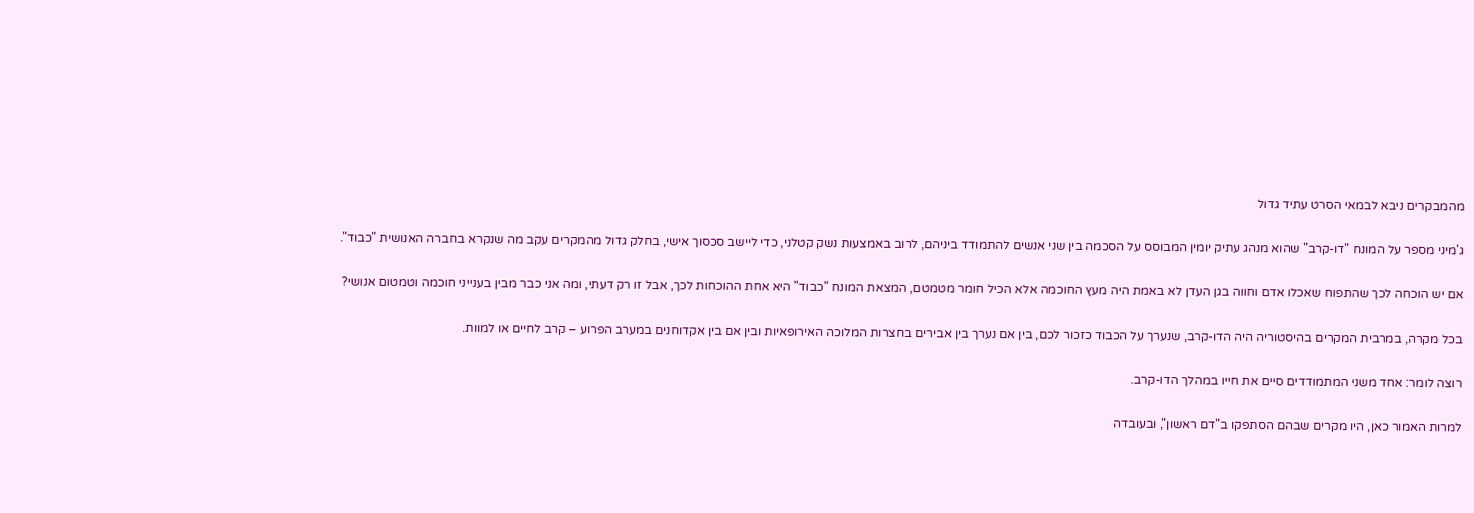מהמבקרים ניבא לבמאי הסרט עתיד גדול

ג'מיני מספר על המונח "דו-קרב" שהוא מנהג עתיק יומין המבוסס על הסכמה בין שני אנשים להתמודד ביניהם, לרוב באמצעות נשק קטלני, כדי ליישב סכסוך אישי, בחלק גדול מהמקרים עקב מה שנקרא בחברה האנושית "כבוד".

אם יש הוכחה לכך שהתפוח שאכלו אדם וחווה בגן העדן לא באמת היה מעץ החוכמה אלא הכיל חומר מטמטם, המצאת המונח "כבוד" היא אחת ההוכחות לכך, אבל זו רק דעתי, ומה אני כבר מבין בענייני חוכמה וטמטום אנושי?

בכל מקרה, במרבית המקרים בהיסטוריה היה הדו-קרב, שנערך על הכבוד כזכור לכם, בין אם נערך בין אבירים בחצרות המלוכה האירופאיות ובין אם בין אקדוחנים במערב הפרוע – קרב לחיים או למוות.

רוצה לומר: אחד משני המתמודדים סיים את חייו במהלך הדו-קרב.

למרות האמור כאן, היו מקרים שבהם הסתפקו ב"דם ראשון", ובעובדה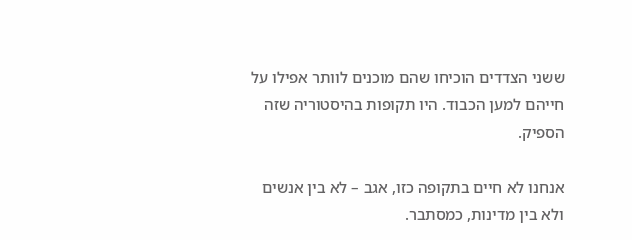ששני הצדדים הוכיחו שהם מוכנים לוותר אפילו על חייהם למען הכבוד. היו תקופות בהיסטוריה שזה הספיק.

אנחנו לא חיים בתקופה כזו, אגב – לא בין אנשים ולא בין מדינות, כמסתבר.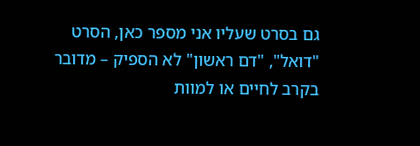גם בסרט שעליו אני מספר כאן, הסרט "דואל", "דם ראשון" לא הספיק – מדובר בקרב לחיים או למוות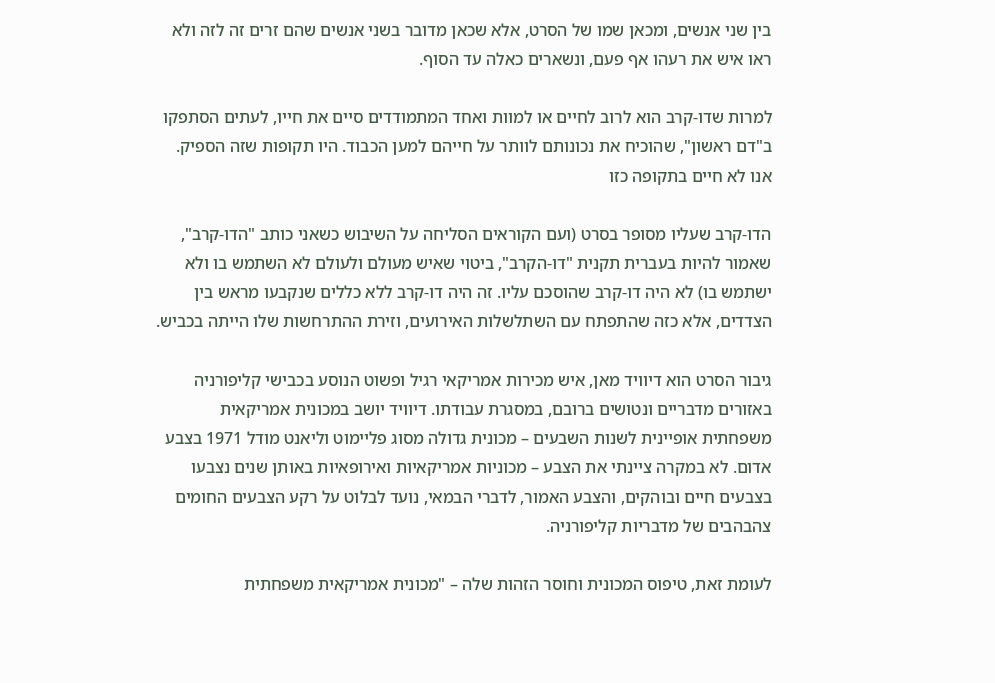בין שני אנשים, ומכאן שמו של הסרט, אלא שכאן מדובר בשני אנשים שהם זרים זה לזה ולא ראו איש את רעהו אף פעם, ונשארים כאלה עד הסוף.

למרות שדו-קרב הוא לרוב לחיים או למוות ואחד המתמודדים סיים את חייו, לעתים הסתפקו ב"דם ראשון", שהוכיח את נכונותם לוותר על חייהם למען הכבוד. היו תקופות שזה הספיק. אנו לא חיים בתקופה כזו

הדו-קרב שעליו מסופר בסרט (ועם הקוראים הסליחה על השיבוש כשאני כותב "הדו-קרב", שאמור להיות בעברית תקנית "דו-הקרב", ביטוי שאיש מעולם ולעולם לא השתמש בו ולא ישתמש בו) לא היה דו-קרב שהוסכם עליו. זה היה דו-קרב ללא כללים שנקבעו מראש בין הצדדים, אלא כזה שהתפתח עם השתלשלות האירועים, וזירת ההתרחשות שלו הייתה בכביש.

גיבור הסרט הוא דיוויד מאן, איש מכירות אמריקאי רגיל ופשוט הנוסע בכבישי קליפורניה באזורים מדבריים ונטושים ברובם, במסגרת עבודתו. דיוויד יושב במכונית אמריקאית משפחתית אופיינית לשנות השבעים – מכונית גדולה מסוג פליימוט וליאנט מודל 1971 בצבע אדום. לא במקרה ציינתי את הצבע – מכוניות אמריקאיות ואירופאיות באותן שנים נצבעו בצבעים חיים ובוהקים, והצבע האמור, לדברי הבמאי, נועד לבלוט על רקע הצבעים החומים צהבהבים של מדבריות קליפורניה.

לעומת זאת, טיפוס המכונית וחוסר הזהות שלה – "מכונית אמריקאית משפחתית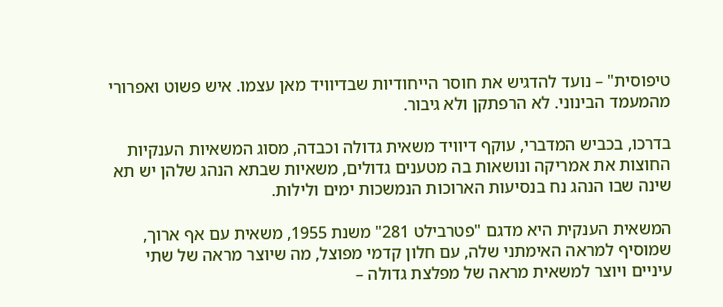טיפוסית" – נועד להדגיש את חוסר הייחודיות שבדיוויד מאן עצמו. איש פשוט ואפרורי מהמעמד הבינוני. לא הרפתקן ולא גיבור.

בדרכו, בכביש המדברי, עוקף דיוויד משאית גדולה וכבדה, מסוג המשאיות הענקיות החוצות את אמריקה ונושאות בה מטענים גדולים, משאיות שבתא הנהג שלהן יש תא שינה שבו הנהג נח בנסיעות הארוכות הנמשכות ימים ולילות.

המשאית הענקית היא מדגם "פטרבילט 281" משנת 1955, משאית עם אף ארוך, שמוסיף למראה האימתני שלה, עם חלון קדמי מפוצל, מה שיוצר מראה של שתי עיניים ויוצר למשאית מראה של מפלצת גדולה –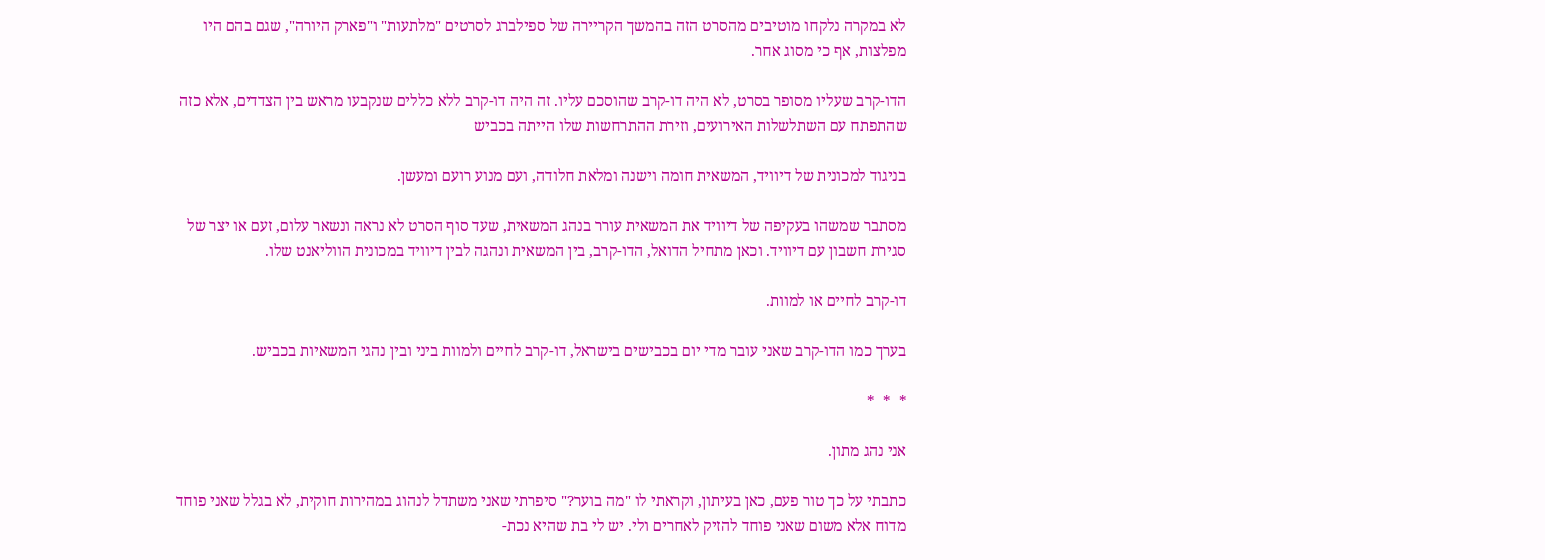לא במקרה נלקחו מוטיבים מהסרט הזה בהמשך הקריירה של ספילברג לסרטים "מלתעות" ו"פארק היורה", שגם בהם היו מפלצות, אף כי מסוג אחר.

הדו-קרב שעליו מסופר בסרט, לא היה דו-קרב שהוסכם עליו. זה היה דו-קרב ללא כללים שנקבעו מראש בין הצדדים, אלא כזה שהתפתח עם השתלשלות האירועים, וזירת ההתרחשות שלו הייתה בכביש

בניגוד למכונית של דיוויד, המשאית חומה וישנה ומלאת חלודה, ועם מנוע רועם ומעשן.

מסתבר שמשהו בעקיפה של דיוויד את המשאית עורר בנהג המשאית, שעד סוף הסרט לא נראה ונשאר עלום, זעם או יצר של סגירת חשבון עם דיוויד. וכאן מתחיל הדואל, הדו-קרב, בין המשאית ונהגה לבין דיוויד במכונית הווליאנט שלו.

דו-קרב לחיים או למוות.

בערך כמו הדו-קרב שאני עובר מדי יום בכבישים בישראל, דו-קרב לחיים ולמוות ביני ובין נהגי המשאיות בכביש.

*  *  *

אני נהג מתון.

כתבתי על כך טור פעם, כאן בעיתון, וקראתי לו "מה בוער?" סיפרתי שאני משתדל לנהוג במהירות חוקית, לא בגלל שאני פוחד מדוח אלא משום שאני פוחד להזיק לאחרים ולי. יש לי בת שהיא נכת-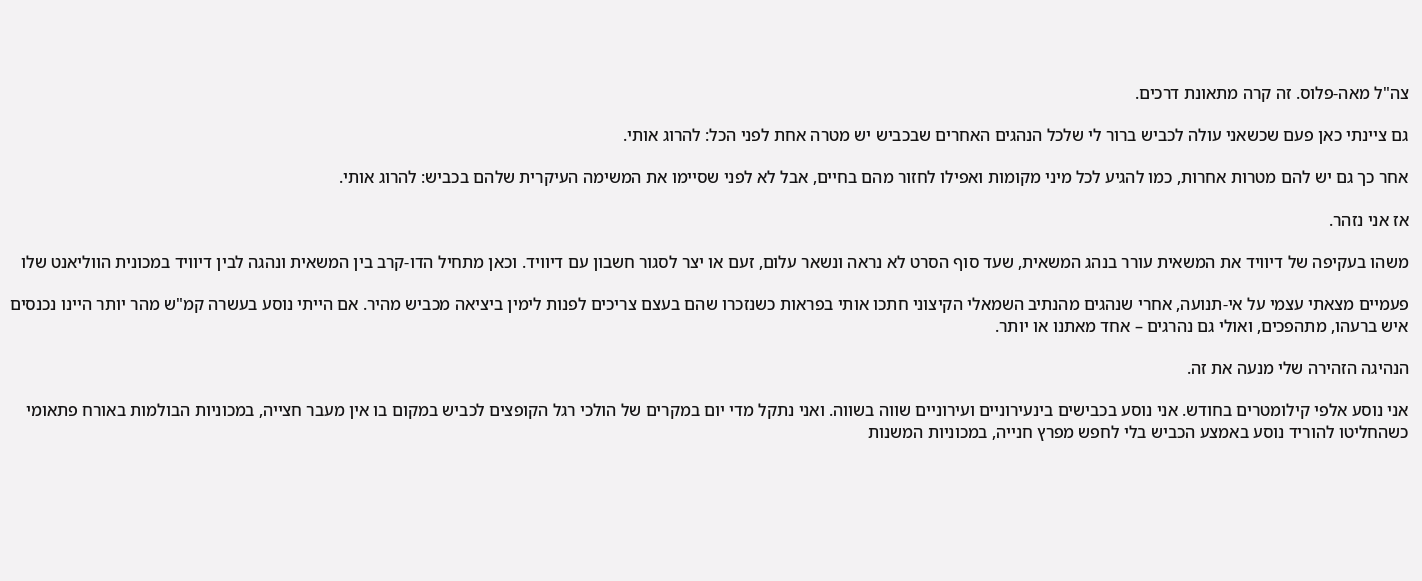צה"ל מאה-פלוס. זה קרה מתאונת דרכים.

גם ציינתי כאן פעם שכשאני עולה לכביש ברור לי שלכל הנהגים האחרים שבכביש יש מטרה אחת לפני הכל: להרוג אותי.

אחר כך גם יש להם מטרות אחרות, כמו להגיע לכל מיני מקומות ואפילו לחזור מהם בחיים, אבל לא לפני שסיימו את המשימה העיקרית שלהם בכביש: להרוג אותי.

אז אני נזהר.

משהו בעקיפה של דיוויד את המשאית עורר בנהג המשאית, שעד סוף הסרט לא נראה ונשאר עלום, זעם או יצר לסגור חשבון עם דיוויד. וכאן מתחיל הדו-קרב בין המשאית ונהגה לבין דיוויד במכונית הווליאנט שלו

פעמיים מצאתי עצמי על אי-תנועה, אחרי שנהגים מהנתיב השמאלי הקיצוני חתכו אותי בפראות כשנזכרו שהם בעצם צריכים לפנות לימין ביציאה מכביש מהיר. אם הייתי נוסע בעשרה קמ"ש מהר יותר היינו נכנסים איש ברעהו, מתהפכים, ואולי גם נהרגים – אחד מאתנו או יותר.

הנהיגה הזהירה שלי מנעה את זה.

אני נוסע אלפי קילומטרים בחודש. אני נוסע בכבישים בינעירוניים ועירוניים שווה בשווה. ואני נתקל מדי יום במקרים של הולכי רגל הקופצים לכביש במקום בו אין מעבר חצייה, במכוניות הבולמות באורח פתאומי כשהחליטו להוריד נוסע באמצע הכביש בלי לחפש מפרץ חנייה, במכוניות המשנות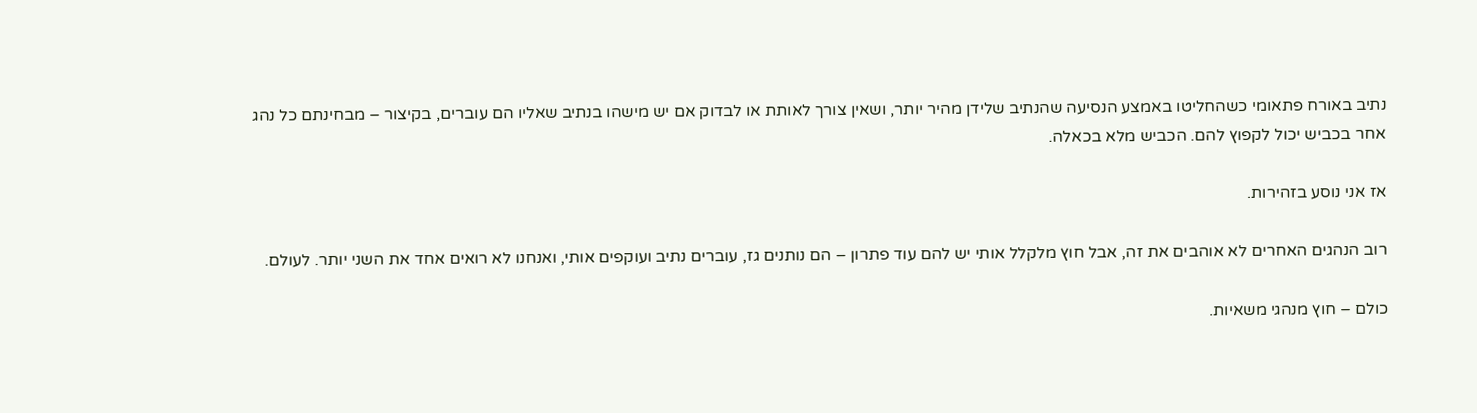נתיב באורח פתאומי כשהחליטו באמצע הנסיעה שהנתיב שלידן מהיר יותר, ושאין צורך לאותת או לבדוק אם יש מישהו בנתיב שאליו הם עוברים, בקיצור – מבחינתם כל נהג אחר בכביש יכול לקפוץ להם. הכביש מלא בכאלה.

אז אני נוסע בזהירות.

רוב הנהגים האחרים לא אוהבים את זה, אבל חוץ מלקלל אותי יש להם עוד פתרון – הם נותנים גז, עוברים נתיב ועוקפים אותי, ואנחנו לא רואים אחד את השני יותר. לעולם.

כולם – חוץ מנהגי משאיות.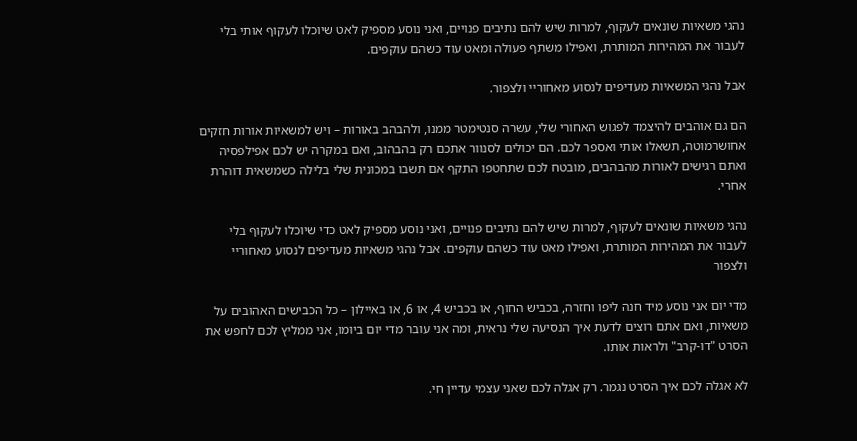נהגי משאיות שונאים לעקוף, למרות שיש להם נתיבים פנויים, ואני נוסע מספיק לאט שיוכלו לעקוף אותי בלי לעבור את המהירות המותרת, ואפילו משתף פעולה ומאט עוד כשהם עוקפים.

אבל נהגי המשאיות מעדיפים לנסוע מאחוריי ולצפור.

הם גם אוהבים להיצמד לפגוש האחורי שלי, עשרה סנטימטר ממנו, ולהבהב באורות – ויש למשאיות אורות חזקים אחושרמוטה, תשאלו אותי ואספר לכם. הם יכולים לסנוור אתכם רק בהבהוב, ואם במקרה יש לכם אפילפסיה ואתם רגישים לאורות מהבהבים, מובטח לכם שתחטפו התקף אם תשבו במכונית שלי בלילה כשמשאית דוהרת אחרי.

נהגי משאיות שונאים לעקוף, למרות שיש להם נתיבים פנויים, ואני נוסע מספיק לאט כדי שיוכלו לעקוף בלי לעבור את המהירות המותרת, ואפילו מאט עוד כשהם עוקפים. אבל נהגי משאיות מעדיפים לנסוע מאחוריי ולצפור

מדי יום אני נוסע מיד חנה ליפו וחזרה, בכביש החוף, או בכביש 4, או 6, או באיילון – כל הכבישים האהובים על משאיות, ואם אתם רוצים לדעת איך הנסיעה שלי נראית, ומה אני עובר מדי יום ביומו, אני ממליץ לכם לחפש את הסרט "דו-קרב" ולראות אותו.

לא אגלה לכם איך הסרט נגמר. רק אגלה לכם שאני עצמי עדיין חי.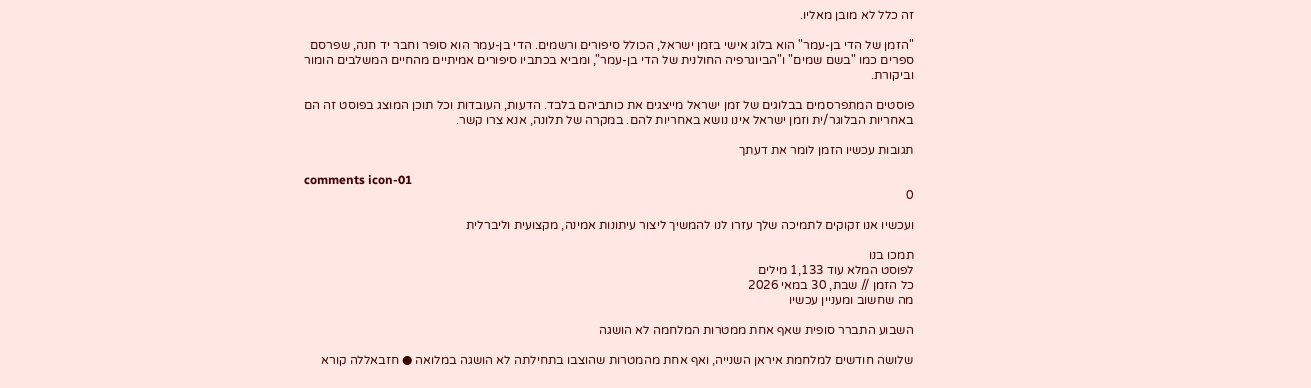זה כלל לא מובן מאליו.

"הזמן של הדי בן-עמר" הוא בלוג אישי בזמן ישראל, הכולל סיפורים ורשמים. הדי בן-עמר הוא סופר וחבר יד חנה, שפרסם ספרים כמו "בשם שמים" ו"הביוגרפיה החולנית של הדי בן-עמר", ומביא בכתביו סיפורים אמיתיים מהחיים המשלבים הומור וביקורת.

פוסטים המתפרסמים בבלוגים של זמן ישראל מייצגים את כותביהם בלבד. הדעות, העובדות וכל תוכן המוצג בפוסט זה הם באחריות הבלוגר/ית וזמן ישראל אינו נושא באחריות להם. במקרה של תלונה, אנא צרו קשר.

תגובות עכשיו הזמן לומר את דעתך

comments icon-01
0

ועכשיו אנו זקוקים לתמיכה שלך עזרו לנו להמשיך ליצור עיתונות אמינה, מקצועית וליברלית

תמכו בנו
לפוסט המלא עוד 1,133 מילים
כל הזמן // שבת, 30 במאי 2026
מה שחשוב ומעניין עכשיו

השבוע התברר סופית שאף אחת ממטרות המלחמה לא הושגה

שלושה חודשים למלחמת איראן השנייה, ואף אחת מהמטרות שהוצבו בתחילתה לא הושגה במלואה ● חזבאללה קורא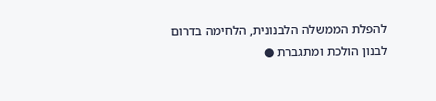להפלת הממשלה הלבנונית, הלחימה בדרום לבנון הולכת ומתגברת ●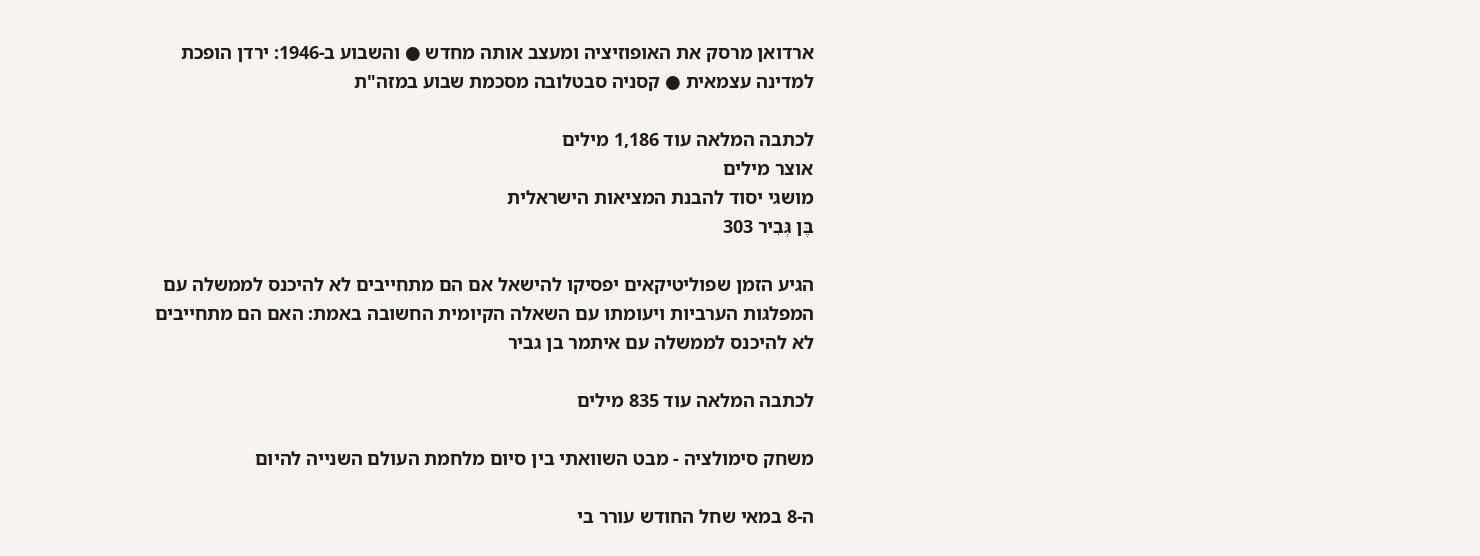ארדואן מרסק את האופוזיציה ומעצב אותה מחדש ● והשבוע ב-1946: ירדן הופכת למדינה עצמאית ● קסניה סבטלובה מסכמת שבוע במזה"ת

לכתבה המלאה עוד 1,186 מילים
אוצר מילים
מושגי יסוד להבנת המציאות הישראלית
בֶּן גְּבִיר 303

הגיע הזמן שפוליטיקאים יפסיקו להישאל אם הם מתחייבים לא להיכנס לממשלה עם המפלגות הערביות ויעומתו עם השאלה הקיומית החשובה באמת: האם הם מתחייבים לא להיכנס לממשלה עם איתמר בן גביר

לכתבה המלאה עוד 835 מילים

משחק סימולציה - מבט השוואתי בין סיום מלחמת העולם השנייה להיום

ה-8 במאי שחל החודש עורר בי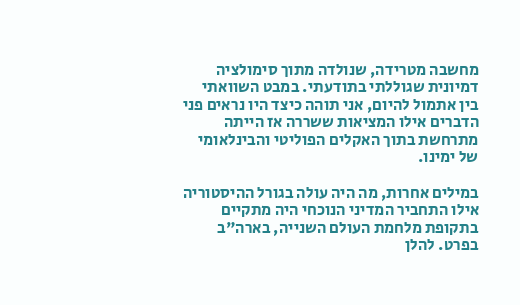מחשבה מטרידה, שנולדה מתוך סימולציה דמיונית שגוללתי בתודעתי. במבט השוואתי בין אתמול להיום, אני תוהה כיצד היו נראים פני הדברים אילו המציאות ששררה אז הייתה מתרחשת בתוך האקלים הפוליטי והבינלאומי של ימינו.

במילים אחרות, מה היה עולה בגורל ההיסטוריה אילו התחביר המדיני הנוכחי היה מתקיים בתקופת מלחמת העולם השנייה, בארה"ב בפרט. להלן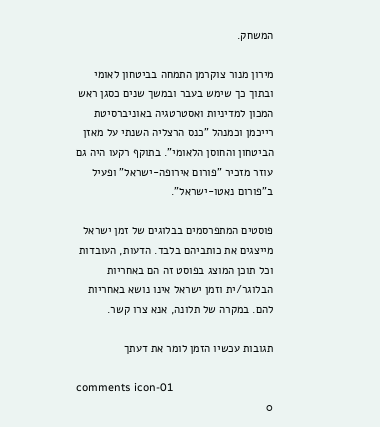המשחק.

מירון מנור צוקרמן התמחה בביטחון לאומי ובתוך כך שימש בעבר ובמשך שנים כסגן ראש המכון למדיניות ואסטרטגיה באוניברסיטת רייכמן וכמנהל "כנס הרצליה השנתי על מאזן הביטחון והחוסן הלאומי". בתוקף רקעו היה גם עוזר מזכיר "פורום אירופה-ישראל" ופעיל ב"פורום נאטו-ישראל".

פוסטים המתפרסמים בבלוגים של זמן ישראל מייצגים את כותביהם בלבד. הדעות, העובדות וכל תוכן המוצג בפוסט זה הם באחריות הבלוגר/ית וזמן ישראל אינו נושא באחריות להם. במקרה של תלונה, אנא צרו קשר.

תגובות עכשיו הזמן לומר את דעתך

comments icon-01
0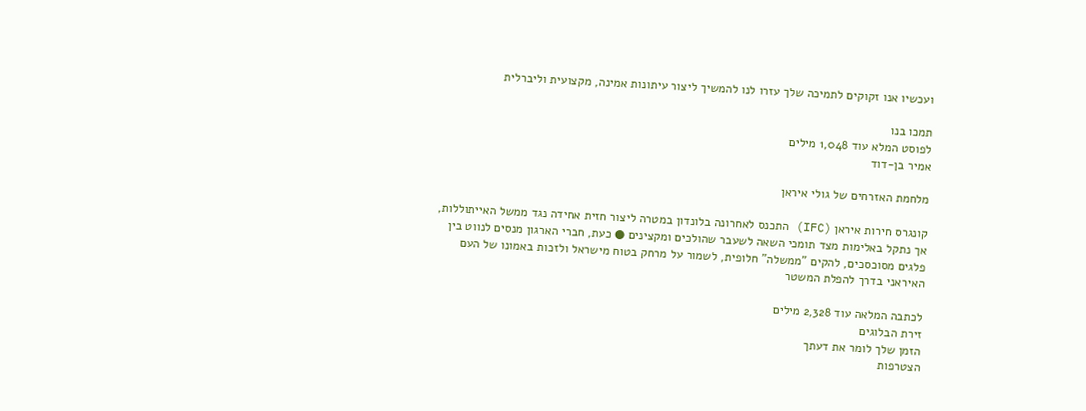ועכשיו אנו זקוקים לתמיכה שלך עזרו לנו להמשיך ליצור עיתונות אמינה, מקצועית וליברלית

תמכו בנו
לפוסט המלא עוד 1,048 מילים
אמיר בן-דוד

מלחמת האזרחים של גולי איראן

קונגרס חירות איראן (IFC) התכנס לאחרונה בלונדון במטרה ליצור חזית אחידה נגד ממשל האייתוללות, אך נתקל באלימות מצד תומכי השאה לשעבר שהולכים ומקצינים ● כעת, חברי הארגון מנסים לנווט בין פלגים מסוכסכים, להקים "ממשלה" חלופית, לשמור על מרחק בטוח מישראל ולזכות באמונו של העם האיראני בדרך להפלת המשטר

לכתבה המלאה עוד 2,328 מילים
זירת הבלוגים
הזמן שלך לומר את דעתך
הצטרפות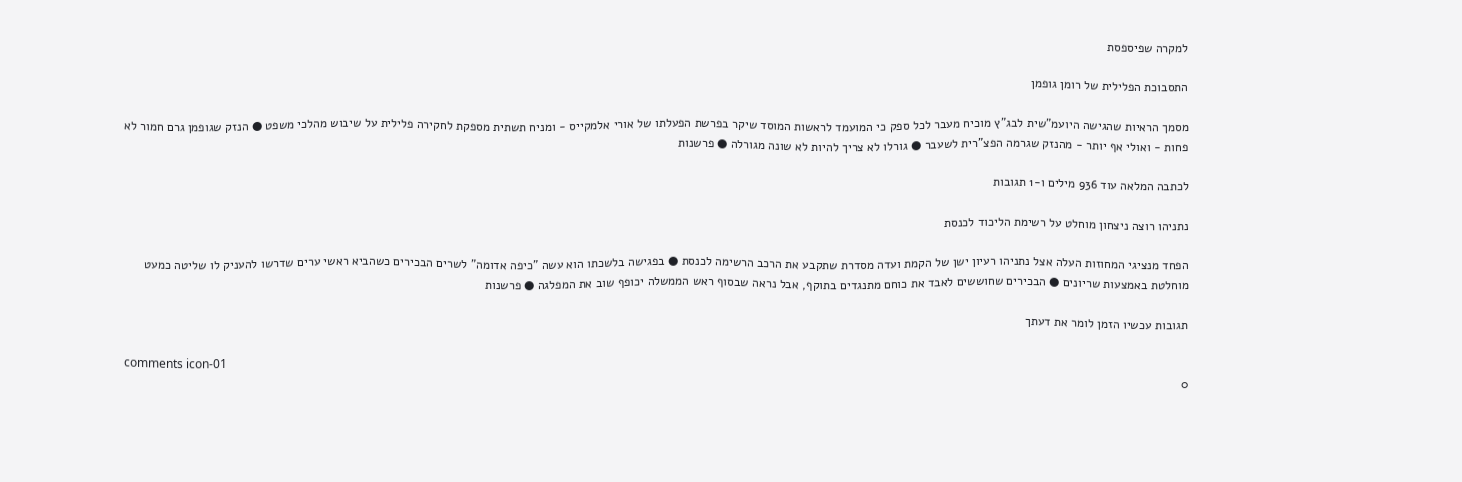למקרה שפיספסת

התסבוכת הפלילית של רומן גופמן

מסמך הראיות שהגישה היועמ"שית לבג"ץ מוכיח מעבר לכל ספק כי המועמד לראשות המוסד שיקר בפרשת הפעלתו של אורי אלמקייס - ומניח תשתית מספקת לחקירה פלילית על שיבוש מהלכי משפט ● הנזק שגופמן גרם חמור לא פחות - ואולי אף יותר - מהנזק שגרמה הפצ"רית לשעבר ● גורלו לא צריך להיות לא שונה מגורלה ● פרשנות

לכתבה המלאה עוד 936 מילים ו-1 תגובות

נתניהו רוצה ניצחון מוחלט על רשימת הליכוד לכנסת

הפחד מנציגי המחוזות העלה אצל נתניהו רעיון ישן של הקמת ועדה מסדרת שתקבע את הרכב הרשימה לכנסת ● בפגישה בלשכתו הוא עשה "כיפה אדומה" לשרים הבכירים כשהביא ראשי ערים שדרשו להעניק לו שליטה כמעט מוחלטת באמצעות שריונים ● הבכירים שחוששים לאבד את כוחם מתנגדים בתוקף, אבל נראה שבסוף ראש הממשלה יכופף שוב את המפלגה ● פרשנות

תגובות עכשיו הזמן לומר את דעתך

comments icon-01
0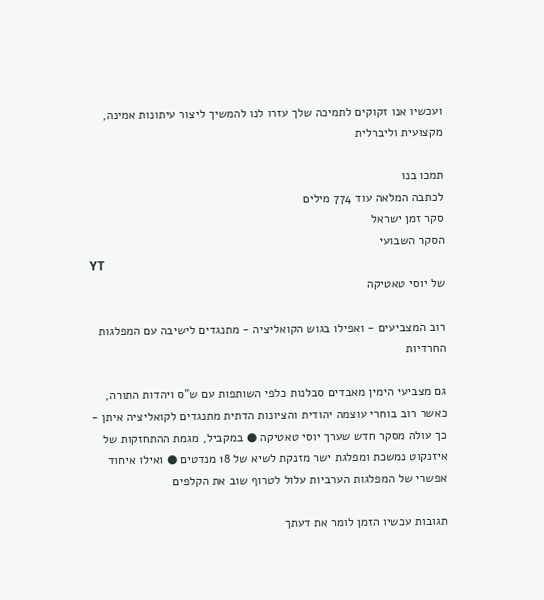ועכשיו אנו זקוקים לתמיכה שלך עזרו לנו להמשיך ליצור עיתונות אמינה, מקצועית וליברלית

תמכו בנו
לכתבה המלאה עוד 774 מילים
סקר זמן ישראל
הסקר השבועי
YT
של יוסי טאטיקה

רוב המצביעים - ואפילו בגוש הקואליציה - מתנגדים לישיבה עם המפלגות החרדיות

גם מצביעי הימין מאבדים סבלנות כלפי השותפות עם ש"ס ויהדות התורה, כאשר רוב בוחרי עוצמה יהודית והציונות הדתית מתנגדים לקואליציה איתן - כך עולה מסקר חדש שערך יוסי טאטיקה ● במקביל, מגמת ההתחזקות של איזנקוט נמשכת ומפלגת ישר מזנקת לשיא של 18 מנדטים ● ואילו איחוד אפשרי של המפלגות הערביות עלול לטרוף שוב את הקלפים

תגובות עכשיו הזמן לומר את דעתך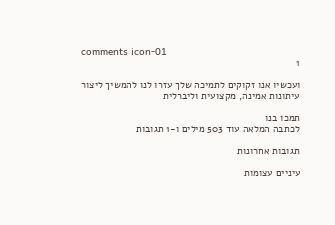comments icon-01
1

ועכשיו אנו זקוקים לתמיכה שלך עזרו לנו להמשיך ליצור עיתונות אמינה, מקצועית וליברלית

תמכו בנו
לכתבה המלאה עוד 503 מילים ו-1 תגובות

תגובות אחרונות

עיניים עצומות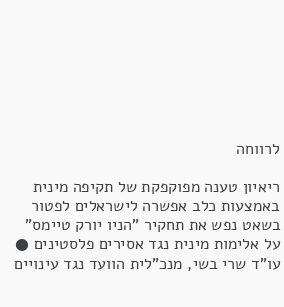לרווחה

ריאיון טענה מפוקפקת של תקיפה מינית באמצעות כלב אפשרה לישראלים לפטור בשאט נפש את תחקיר "הניו יורק טיימס" על אלימות מינית נגד אסירים פלסטינים ● עו"ד שרי בשי, מנכ"לית הוועד נגד עינויים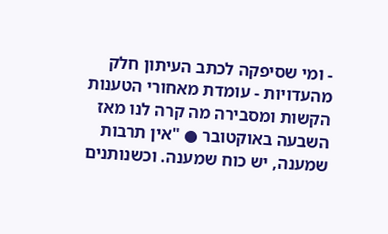- ומי שסיפקה לכתב העיתון חלק מהעדויות - עומדת מאחורי הטענות הקשות ומסבירה מה קרה לנו מאז השבעה באוקטובר ● "אין תרבות שמענה, יש כוח שמענה. וכשנותנים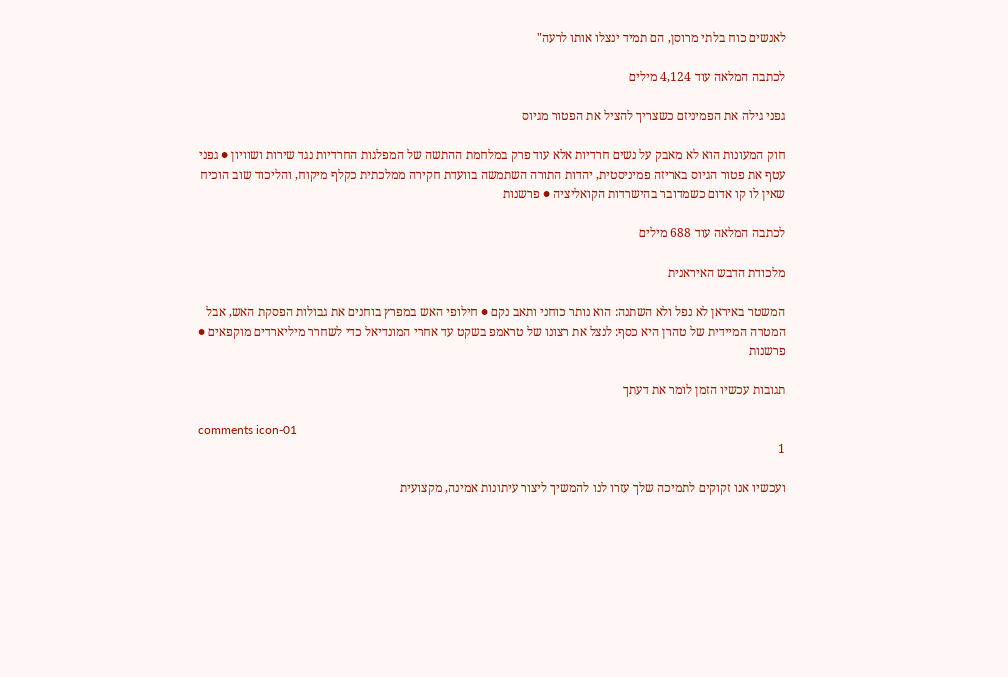לאנשים כוח בלתי מרוסן, הם תמיד ינצלו אותו לרעה"

לכתבה המלאה עוד 4,124 מילים

גפני גילה את הפמיניזם כשצריך להציל את הפטור מגיוס

חוק המעונות הוא לא מאבק על נשים חרדיות אלא עוד פרק במלחמת ההתשה של המפלגות החרדיות נגד שירות ושוויון ● גפני עטף את פטור הגיוס באריזה פמיניסטית, יהדות התורה השתמשה בוועדת חקירה ממלכתית כקלף מיקוח, והליכוד שוב הוכיח שאין לו קו אדום כשמדובר בהישרדות הקואליציה ● פרשנות

לכתבה המלאה עוד 688 מילים

מלכודת הדבש האיראנית

המשטר באיראן לא נפל ולא השתנה: הוא נותר כוחני ותאב נקם ● חילופי האש במפרץ בוחנים את גבולות הפסקת האש, אבל המטרה המיידית של טהרן היא כסף: לנצל את רצונו של טראמפ בשקט עד אחרי המונדיאל כדי לשחרר מיליארדים מוקפאים ● פרשנות

תגובות עכשיו הזמן לומר את דעתך

comments icon-01
1

ועכשיו אנו זקוקים לתמיכה שלך עזרו לנו להמשיך ליצור עיתונות אמינה, מקצועית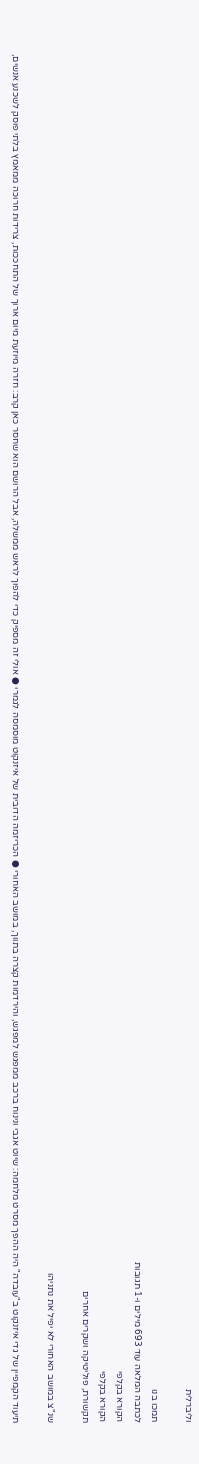וליברלית

תמכו בנו
לכתבה המלאה עוד 693 מילים ו-1 תגובות
הקורא בקלפי
הקורא בקלפי
תקשורת, פוליטיקה ושקרים אחרים

שנ"צ במושב האחורי לא יפיל את נתניהו

תיעוד הקמפיין של גדי איזנקוט ב"עובדה" היה ההפך מסרט מלחמה: שיוט אגבי ונינוח ברכב ממפגש למפגש, והירדמות קצרה בתווך, במושב האחורי ● הכריזמה הדובית של איזנקוט מוסמסה לגמרי ● אולי זה מספיק כדי להפוך לראש ממשלה, אבל הרושם הוא שחסר כאן קרב: חזרה מיוזעת מיום ארוך של התחככות, צרידות חרוכה ממאמץ בלתי פוסק לשכנע אנשים,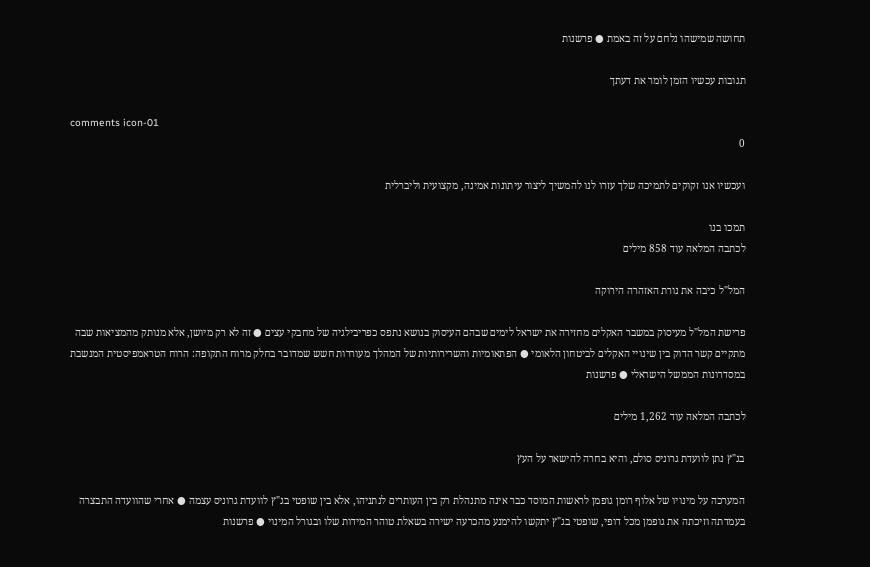תחושה שמישהו נלחם על זה באמת ● פרשנות

תגובות עכשיו הזמן לומר את דעתך

comments icon-01
0

ועכשיו אנו זקוקים לתמיכה שלך עזרו לנו להמשיך ליצור עיתונות אמינה, מקצועית וליברלית

תמכו בנו
לכתבה המלאה עוד 858 מילים

המל"ל כיבה את נורת האזהרה הירוקה

פרישת המל"ל מעיסוק במשבר האקלים מחזירה את ישראל לימים שבהם העיסוק בנושא נתפס כפריבילגיה של מחבקי עצים ● זה לא רק מיושן, אלא מנותק מהמציאות שבה מתקיים קשר הדוק בין שינויי האקלים לביטחון הלאומי ● הפתאומיות והשרירותיות של המהלך מעוררות חשש שמדובר בחלק מרוח התקופה: הרוח הטראמפיסטית המנשבת במסדרונות הממשל הישראלי ● פרשנות

לכתבה המלאה עוד 1,262 מילים

בג"ץ נתן לוועדת גרוניס סולם, והיא בחרה להישאר על העץ

המערכה על מינויו של אלוף רומן גופמן לראשות המוסד כבר אינה מתנהלת רק בין העותרים לנתניהו, אלא בין שופטי בג"ץ לוועדת גרוניס עצמה ● אחרי שהוועדה התבצרה בעמדתה וזיכתה את גופמן מכל דופי, שופטי בג"ץ יתקשו להימנע מהכרעה ישירה בשאלת טוהר המידות שלו ובגורל המינוי ● פרשנות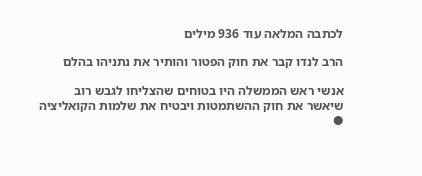לכתבה המלאה עוד 936 מילים

הרב לנדו קבר את חוק הפטור והותיר את נתניהו בהלם

אנשי ראש הממשלה היו בטוחים שהצליחו לגבש רוב שיאשר את חוק ההשתמטות ויבטיח את שלמות הקואליציה ●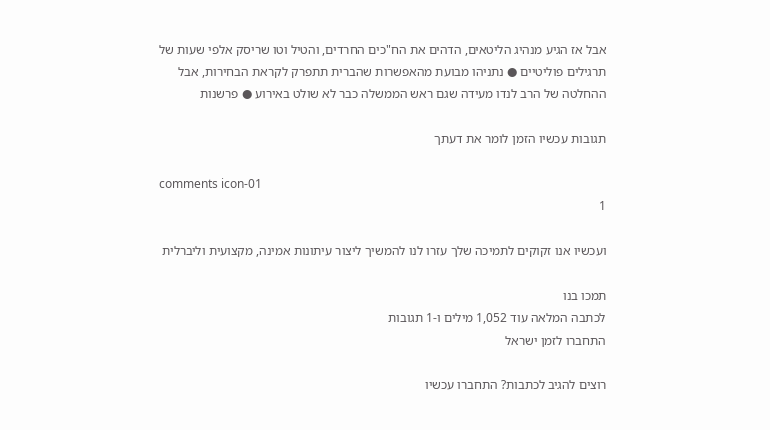אבל אז הגיע מנהיג הליטאים, הדהים את הח"כים החרדים, והטיל וטו שריסק אלפי שעות של תרגילים פוליטיים ● נתניהו מבועת מהאפשרות שהברית תתפרק לקראת הבחירות, אבל ההחלטה של הרב לנדו מעידה שגם ראש הממשלה כבר לא שולט באירוע ● פרשנות

תגובות עכשיו הזמן לומר את דעתך

comments icon-01
1

ועכשיו אנו זקוקים לתמיכה שלך עזרו לנו להמשיך ליצור עיתונות אמינה, מקצועית וליברלית

תמכו בנו
לכתבה המלאה עוד 1,052 מילים ו-1 תגובות
התחברו לזמן ישראל

רוצים להגיב לכתבות? התחברו עכשיו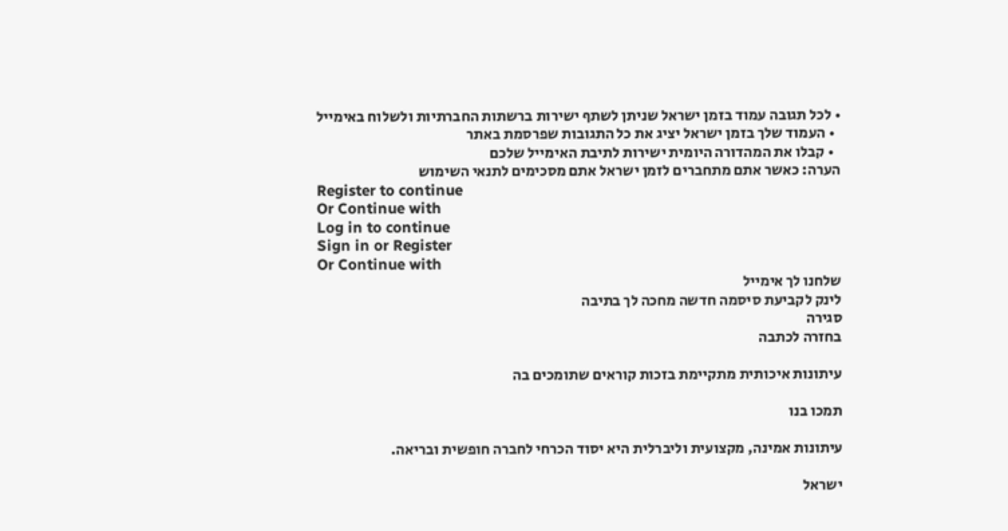• לכל תגובה עמוד בזמן ישראל שניתן לשתף ישירות ברשתות החברתיות ולשלוח באימייל
  • העמוד שלך בזמן ישראל יציג את כל התגובות שפרסמת באתר
  • קבלו את המהדורה היומית ישירות לתיבת האימייל שלכם
הערה: כאשר אתם מתחברים לזמן ישראל אתם מסכימים לתנאי השימוש
Register to continue
Or Continue with
Log in to continue
Sign in or Register
Or Continue with
שלחנו לך אימייל
לינק לקביעת סיסמה חדשה מחכה לך בתיבה
סגירה
בחזרה לכתבה

עיתונות איכותית מתקיימת בזכות קוראים שתומכים בה

תמכו בנו

עיתונות אמינה, מקצועית וליברלית היא יסוד הכרחי לחברה חופשית ובריאה.

ישראל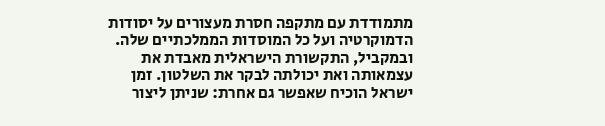מתמודדת עם מתקפה חסרת מעצורים על יסודות הדמוקרטיה ועל כל המוסדות הממלכתיים שלה. ובמקביל, התקשורת הישראלית מאבדת את עצמאותה ואת יכולתה לבקר את השלטון. זמן ישראל הוכיח שאפשר גם אחרת: שניתן ליצור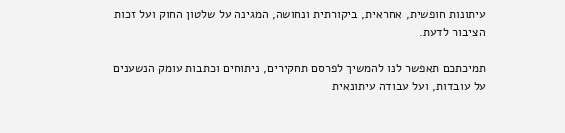עיתונות חופשית, אחראית, ביקורתית ונחושה, המגינה על שלטון החוק ועל זכות הציבור לדעת.

תמיכתכם תאפשר לנו להמשיך לפרסם תחקירים, ניתוחים וכתבות עומק הנשענים על עובדות, ועל עבודה עיתונאית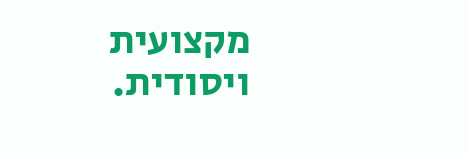מקצועית ויסודית.